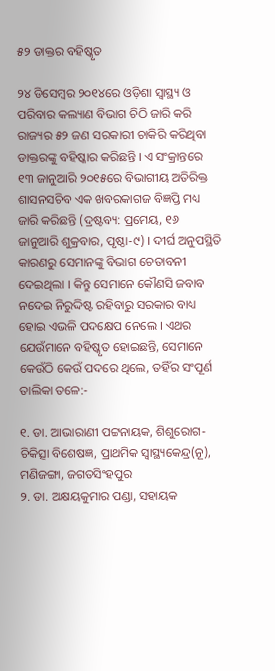୫୨ ଡାକ୍ତର ବହିଷ୍କୃତ

୨୪ ଡିସେମ୍ବର ୨୦୧୪ରେ ଓଡ଼ିଶା ସ୍ୱାସ୍ଥ୍ୟ ଓ ପରିବାର କଲ୍ୟାଣ ବିଭାଗ ଚିଠି ଜାରି କରି ରାଜ୍ୟର ୫୨ ଜଣ ସରକାରୀ ଚାକିରି କରିଥିବା ଡାକ୍ତରଙ୍କୁ ବହିଷ୍କାର କରିଛନ୍ତି । ଏ ସଂକ୍ରାନ୍ତରେ ୧୩ ଜାନୁଆରି ୨୦୧୫ରେ ବିଭାଗୀୟ ଅତିରିକ୍ତ ଶାସନସଚିବ ଏକ ଖବରକାଗଜ ବିଜ୍ଞପ୍ତି ମଧ୍ୟ ଜାରି କରିଛନ୍ତି (ଦ୍ରଷ୍ଟବ୍ୟ: ପ୍ରମେୟ, ୧୬ ଜାନୁଆରି ଶୁକ୍ରବାର, ପୃଷ୍ଠା-୯) । ଦୀର୍ଘ ଅନୁପସ୍ଥିତି କାରଣରୁ ସେମାନଙ୍କୁ ବିଭାଗ ଚେତାବନୀ ଦେଇଥିଲା । କିନ୍ତୁ ସେମାନେ କୌଣସି ଜବାବ ନଦେଇ ନିରୁଦ୍ଦିଷ୍ଟ ରହିବାରୁ ସରକାର ବାଧ୍ୟ ହୋଇ ଏଭଳି ପଦକ୍ଷେପ ନେଲେ । ଏଥର ଯେଉଁମାନେ ବହିଷ୍କୃତ ହୋଇଛନ୍ତି, ସେମାନେ କେଉଁଠି କେଉଁ ପଦରେ ଥିଲେ, ତହିଁର ସଂପୂର୍ଣ ତାଲିକା ତଳେ:-

୧. ଡା. ଆଭାରାଣୀ ପଟ୍ଟନାୟକ, ଶିଶୁରୋଗ-ଚିକିତ୍ସା ବିଶେଷଜ୍ଞ, ପ୍ରାଥମିକ ସ୍ୱାସ୍ଥ୍ୟକେନ୍ଦ୍ର(ନୂ), ମଣିଜଙ୍ଗା, ଜଗତସିଂହପୁର
୨. ଡା. ଅକ୍ଷୟକୁମାର ପଣ୍ଡା, ସହାୟକ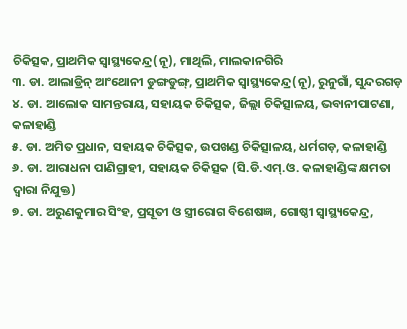ଚିକିତ୍ସକ, ପ୍ରାଥମିକ ସ୍ୱାସ୍ଥ୍ୟକେନ୍ଦ୍ର(ନୂ), ମାଥିଲି, ମାଲକାନଗିରି
୩. ଡା. ଆଲାଡ୍ରିନ୍ ଆଂଥୋନୀ ଡୁଙ୍ଗଡୁଙ୍ଗ୍, ପ୍ରାଥମିକ ସ୍ୱାସ୍ଥ୍ୟକେନ୍ଦ୍ର(ନୂ), ରୁନୁଗାଁ, ସୁନ୍ଦରଗଡ଼
୪. ଡା. ଆଲୋକ ସାମନ୍ତରାୟ, ସହାୟକ ଚିକିତ୍ସକ, ଜିଲ୍ଲା ଚିକିତ୍ସାଳୟ, ଭବାନୀପାଟଣା, କଳାହାଣ୍ଡି
୫. ଡା. ଅମିତ ପ୍ରଧାନ, ସହାୟକ ଚିକିତ୍ସକ, ଉପଖଣ୍ଡ ଚିକିତ୍ସାଳୟ, ଧର୍ମଗଡ଼, କଳାହାଣ୍ଡି
୬. ଡା. ଆରାଧନା ପାଣିଗ୍ରାହୀ, ସହାୟକ ଚିକିତ୍ସକ (ସି.ଡି.ଏମ୍.ଓ. କଳାହାଣ୍ଡିଙ୍କ କ୍ଷମତା ଦ୍ୱାରା ନିଯୁକ୍ତ)
୭. ଡା. ଅରୁଣକୁମାର ସିଂହ, ପ୍ରସୂତୀ ଓ ସ୍ତ୍ରୀରୋଗ ବିଶେଷଜ୍ଞ, ଗୋଷ୍ଠୀ ସ୍ୱାସ୍ଥ୍ୟକେନ୍ଦ୍ର,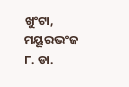ଖୁଂଟା, ମୟୂରଭଂଜ
୮. ଡା.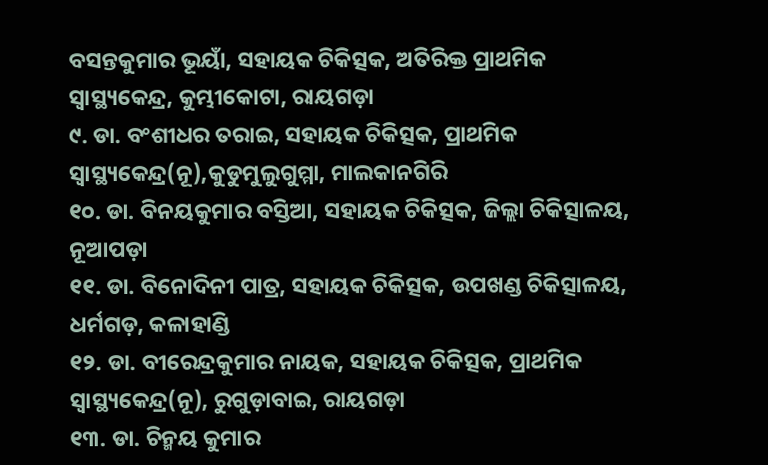ବସନ୍ତକୁମାର ଭୂୟାଁ, ସହାୟକ ଚିକିତ୍ସକ, ଅତିରିକ୍ତ ପ୍ରାଥମିକ ସ୍ୱାସ୍ଥ୍ୟକେନ୍ଦ୍ର, କୁମ୍ଭୀକୋଟା, ରାୟଗଡ଼ା
୯. ଡା. ବଂଶୀଧର ତରାଇ, ସହାୟକ ଚିକିତ୍ସକ, ପ୍ରାଥମିକ ସ୍ୱାସ୍ଥ୍ୟକେନ୍ଦ୍ର(ନୂ),କୁଡୁମୁଲୁଗୁମ୍ମା, ମାଲକାନଗିରି
୧୦. ଡା. ବିନୟକୁମାର ବସ୍ତିଆ, ସହାୟକ ଚିକିତ୍ସକ, ଜିଲ୍ଲା ଚିକିତ୍ସାଳୟ, ନୂଆପଡ଼ା
୧୧. ଡା. ବିନୋଦିନୀ ପାତ୍ର, ସହାୟକ ଚିକିତ୍ସକ, ଉପଖଣ୍ଡ ଚିକିତ୍ସାଳୟ, ଧର୍ମଗଡ଼, କଳାହାଣ୍ଡି
୧୨. ଡା. ବୀରେନ୍ଦ୍ରକୁମାର ନାୟକ, ସହାୟକ ଚିକିତ୍ସକ, ପ୍ରାଥମିକ ସ୍ୱାସ୍ଥ୍ୟକେନ୍ଦ୍ର(ନୂ), ରୁଗୁଡ଼ାବାଇ, ରାୟଗଡ଼ା
୧୩. ଡା. ଚିନ୍ମୟ କୁମାର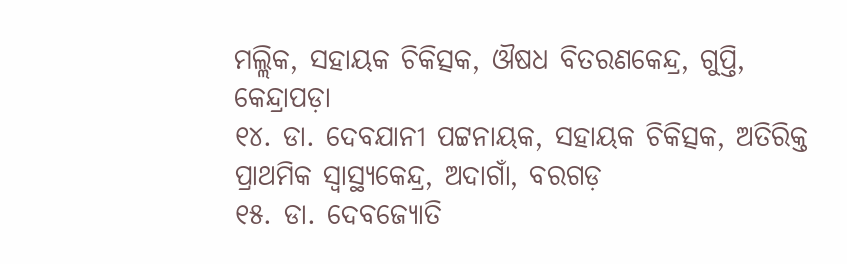ମଲ୍ଲିକ, ସହାୟକ ଚିକିତ୍ସକ, ଔଷଧ ବିତରଣକେନ୍ଦ୍ର, ଗୁପ୍ତି, କେନ୍ଦ୍ରାପଡ଼ା
୧୪. ଡା. ଦେବଯାନୀ ପଟ୍ଟନାୟକ, ସହାୟକ ଚିକିତ୍ସକ, ଅତିରିକ୍ତ ପ୍ରାଥମିକ ସ୍ୱାସ୍ଥ୍ୟକେନ୍ଦ୍ର, ଅଦାଗାଁ, ବରଗଡ଼
୧୫. ଡା. ଦେବଜ୍ୟୋତି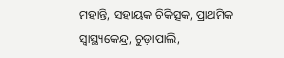ମହାନ୍ତି, ସହାୟକ ଚିକିତ୍ସକ, ପ୍ରାଥମିକ ସ୍ୱାସ୍ଥ୍ୟକେନ୍ଦ୍ର, ଚୁଡ଼ାପାଲି,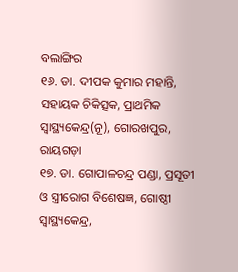ବଲାଙ୍ଗିର
୧୬. ଡା. ଦୀପକ କୁମାର ମହାନ୍ତି, ସହାୟକ ଚିକିତ୍ସକ, ପ୍ରାଥମିକ ସ୍ୱାସ୍ଥ୍ୟକେନ୍ଦ୍ର(ନୂ), ଗୋରଖପୁର, ରାୟଗଡ଼ା
୧୭. ଡା. ଗୋପାଳଚନ୍ଦ୍ର ପଣ୍ଡା, ପ୍ରସୂତୀ ଓ ସ୍ତ୍ରୀରୋଗ ବିଶେଷଜ୍ଞ, ଗୋଷ୍ଠୀ ସ୍ୱାସ୍ଥ୍ୟକେନ୍ଦ୍ର,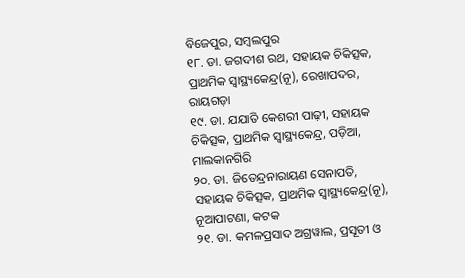ବିଜେପୁର, ସମ୍ବଲପୁର
୧୮. ଡା. ଜଗଦୀଶ ରଥ, ସହାୟକ ଚିକିତ୍ସକ, ପ୍ରାଥମିକ ସ୍ୱାସ୍ଥ୍ୟକେନ୍ଦ୍ର(ନୂ), ରେଖାପଦର, ରାୟଗଡ଼ା
୧୯. ଡା. ଯଯାତି କେଶରୀ ପାଢ଼ୀ, ସହାୟକ ଚିକିତ୍ସକ, ପ୍ରାଥମିକ ସ୍ୱାସ୍ଥ୍ୟକେନ୍ଦ୍ର, ପଡ଼ିଆ, ମାଲକାନଗିରି
୨୦. ଡା. ଜିତେନ୍ଦ୍ରନାରାୟଣ ସେନାପତି, ସହାୟକ ଚିକିତ୍ସକ, ପ୍ରାଥମିକ ସ୍ୱାସ୍ଥ୍ୟକେନ୍ଦ୍ର(ନୂ), ନୂଆପାଟଣା, କଟକ
୨୧. ଡା. କମଳପ୍ରସାଦ ଅଗ୍ରୱାଲ, ପ୍ରସୂତୀ ଓ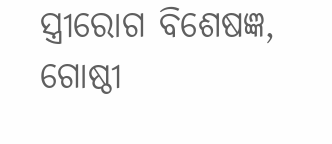ସ୍ତ୍ରୀରୋଗ ବିଶେଷଜ୍ଞ, ଗୋଷ୍ଠୀ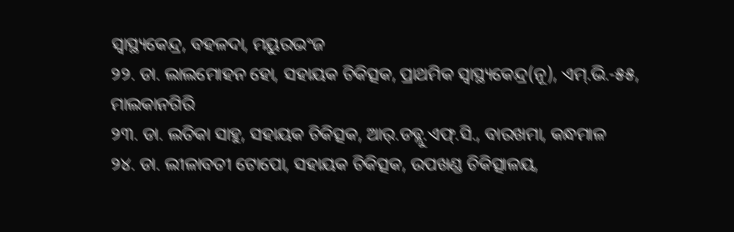ସ୍ୱାସ୍ଥ୍ୟକେନ୍ଦ୍ର, ବହଳଦା, ମୟୁରଭଂଜ
୨୨. ଡା. ଲାଲମୋହନ ହୋ, ସହାୟକ ଚିକିତ୍ସକ, ପ୍ରାଥମିକ ସ୍ୱାସ୍ଥ୍ୟକେନ୍ଦ୍ର(ନୂ), ଏମ୍.ଭି.-୫୫, ମାଲକାନଗିରି
୨୩. ଡା. ଲତିକା ସାହୁ, ସହାୟକ ଚିକିତ୍ସକ, ଆର୍.ଡବ୍ଲୁ.ଏଫ୍.ସି., ବାରଖମା, କନ୍ଧମାଳ
୨୪. ଡା. ଲୀଳାବତୀ ଟୋପୋ, ସହାୟକ ଚିକିତ୍ସକ, ଉପଖଣ୍ଡ ଚିକିତ୍ସାଳୟ,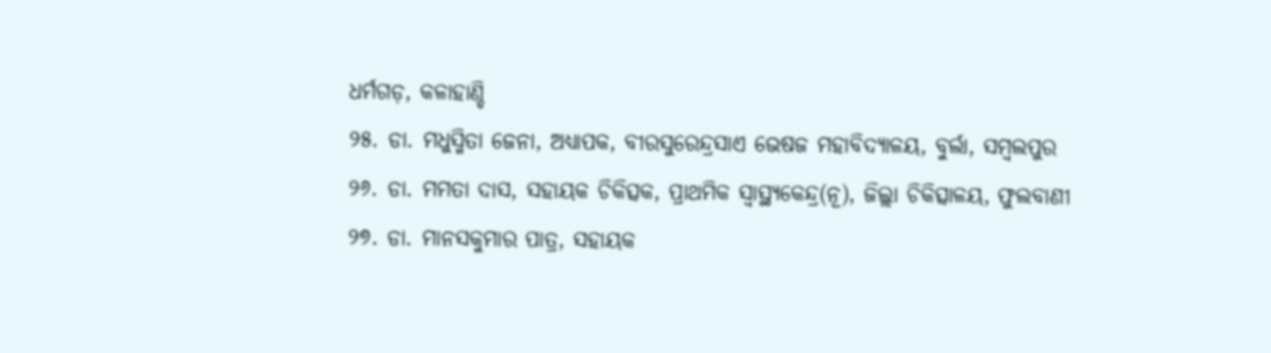ଧର୍ମଗଡ଼, କଳାହାଣ୍ଡି
୨୫. ଡା. ମଧୁସ୍ମିତା ଜେନା, ଅଧ୍ୟାପକ, ବୀରସୁରେନ୍ଦ୍ରସାଏ ଭେଷଜ ମହାବିଦ୍ୟାଳୟ, ବୁର୍ଲା, ସମ୍ବଲପୁର
୨୬. ଡା. ମମତା ଦାସ, ସହାୟକ ଚିକିତ୍ସକ, ପ୍ରାଥମିକ ସ୍ୱାସ୍ଥ୍ୟକେନ୍ଦ୍ର(ନୂ), ଜିଲ୍ଲା ଚିକିତ୍ସାଳୟ, ଫୁଲବାଣୀ
୨୭. ଡା. ମାନସକୁମାର ପାତ୍ର, ସହାୟକ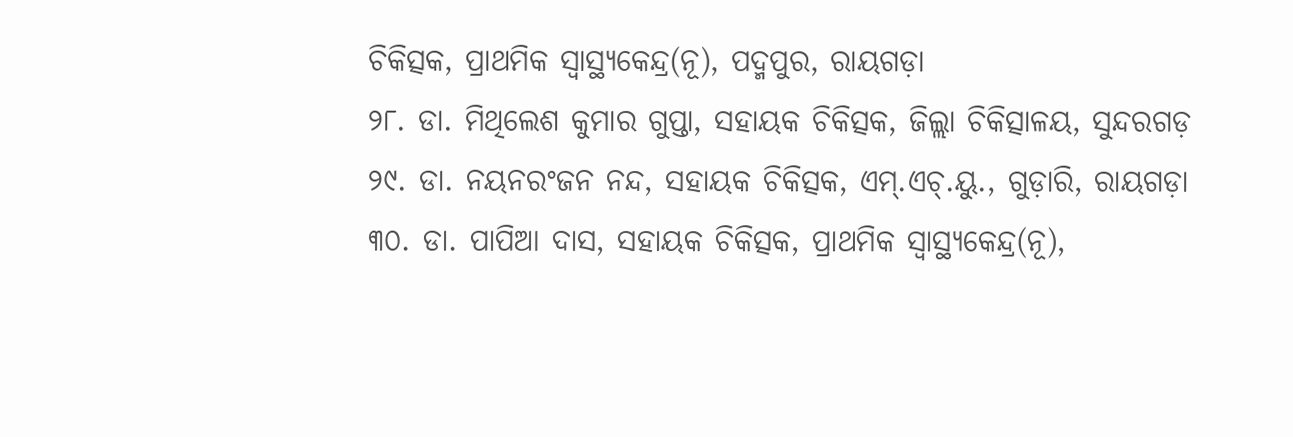ଚିକିତ୍ସକ, ପ୍ରାଥମିକ ସ୍ୱାସ୍ଥ୍ୟକେନ୍ଦ୍ର(ନୂ), ପଦ୍ମପୁର, ରାୟଗଡ଼ା
୨୮. ଡା. ମିଥିଲେଶ କୁମାର ଗୁପ୍ତା, ସହାୟକ ଚିକିତ୍ସକ, ଜିଲ୍ଲା ଚିକିତ୍ସାଳୟ, ସୁନ୍ଦରଗଡ଼
୨୯. ଡା. ନୟନରଂଜନ ନନ୍ଦ, ସହାୟକ ଚିକିତ୍ସକ, ଏମ୍.ଏଚ୍.ୟୁ., ଗୁଡ଼ାରି, ରାୟଗଡ଼ା
୩୦. ଡା. ପାପିଆ ଦାସ, ସହାୟକ ଚିକିତ୍ସକ, ପ୍ରାଥମିକ ସ୍ୱାସ୍ଥ୍ୟକେନ୍ଦ୍ର(ନୂ),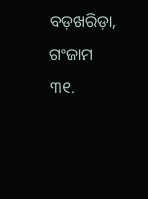ବଡ଼ଖରିଡ଼ା, ଗଂଜାମ
୩୧.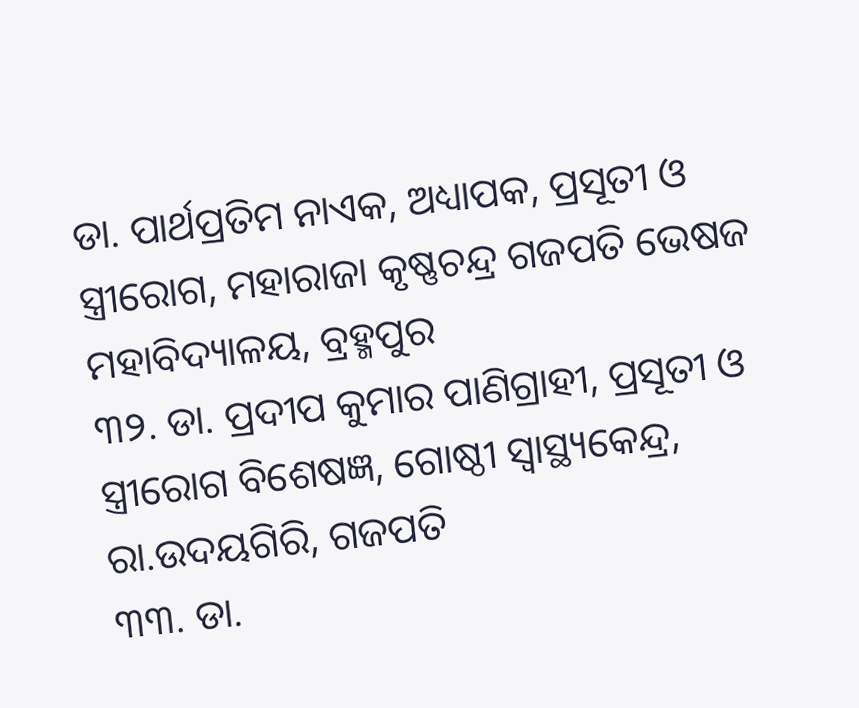ଡା. ପାର୍ଥପ୍ରତିମ ନାଏକ, ଅଧ୍ୟାପକ, ପ୍ରସୂତୀ ଓ ସ୍ତ୍ରୀରୋଗ, ମହାରାଜା କୃଷ୍ଣଚନ୍ଦ୍ର ଗଜପତି ଭେଷଜ ମହାବିଦ୍ୟାଳୟ, ବ୍ରହ୍ମପୁର
୩୨. ଡା. ପ୍ରଦୀପ କୁମାର ପାଣିଗ୍ରାହୀ, ପ୍ରସୂତୀ ଓ ସ୍ତ୍ରୀରୋଗ ବିଶେଷଜ୍ଞ, ଗୋଷ୍ଠୀ ସ୍ୱାସ୍ଥ୍ୟକେନ୍ଦ୍ର, ରା.ଉଦୟଗିରି, ଗଜପତି
୩୩. ଡା.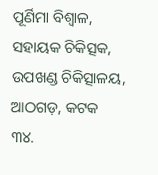ପୂର୍ଣିମା ବିଶ୍ୱାଳ, ସହାୟକ ଚିକିତ୍ସକ, ଉପଖଣ୍ଡ ଚିକିତ୍ସାଳୟ, ଆଠଗଡ଼, କଟକ
୩୪.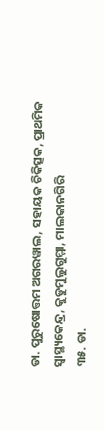ଡା. ପୁରୁଷୋତ୍ତମ ଅଗରୱାଲ, ସହାୟକ ଚିକିତ୍ସକ, ପ୍ରାଥମିକ ସ୍ୱାସ୍ଥ୍ୟକେନ୍ଦ୍ର, କୁଡୁମୁଲୁଗୁମ୍ମା, ମାଲକାନଗିରି
୩୫. ଡା.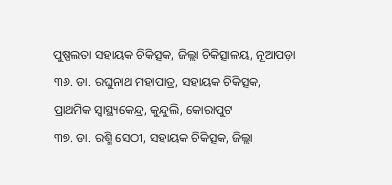ପୁଷ୍ପଲତା ସହାୟକ ଚିକିତ୍ସକ, ଜିଲ୍ଲା ଚିକିତ୍ସାଳୟ, ନୂଆପଡ଼ା
୩୬. ଡା. ରଘୁନାଥ ମହାପାତ୍ର, ସହାୟକ ଚିକିତ୍ସକ, ପ୍ରାଥମିକ ସ୍ୱାସ୍ଥ୍ୟକେନ୍ଦ୍ର, କୁନ୍ଦୁଲି, କୋରାପୁଟ
୩୭. ଡା. ରଶ୍ମି ସେଠୀ, ସହାୟକ ଚିକିତ୍ସକ, ଜିଲ୍ଲା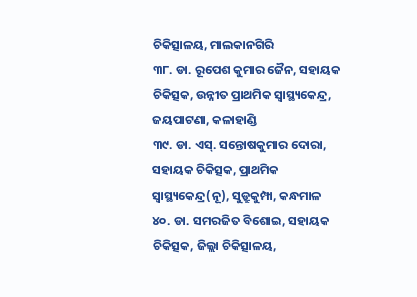ଚିକିତ୍ସାଳୟ, ମାଲକାନଗିରି
୩୮. ଡା. ରୂପେଶ କୁମାର ଜୈନ, ସହାୟକ ଚିକିତ୍ସକ, ଉନ୍ନୀତ ପ୍ରାଥମିକ ସ୍ୱାସ୍ଥ୍ୟକେନ୍ଦ୍ର, ଜୟପାଟଣା, କଳାହାଣ୍ଡି
୩୯. ଡା. ଏସ୍. ସନ୍ତୋଷକୁମାର ଦୋରା, ସହାୟକ ଚିକିତ୍ସକ, ପ୍ରାଥମିକ ସ୍ୱାସ୍ଥ୍ୟକେନ୍ଦ୍ର(ନୂ), ସୁଡ୍ରୁକୁମ୍ପା, କନ୍ଧମାଳ
୪୦. ଡା. ସମରଜିତ ବିଶୋଇ, ସହାୟକ ଚିକିତ୍ସକ, ଜିଲ୍ଲା ଚିକିତ୍ସାଳୟ,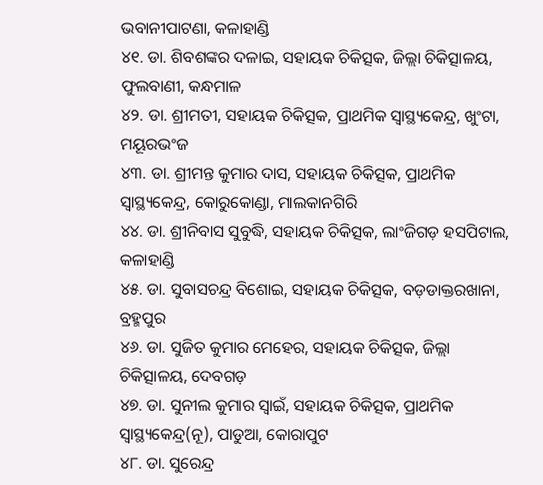ଭବାନୀପାଟଣା, କଳାହାଣ୍ଡି
୪୧. ଡା. ଶିବଶଙ୍କର ଦଳାଇ, ସହାୟକ ଚିକିତ୍ସକ, ଜିଲ୍ଲା ଚିକିତ୍ସାଳୟ, ଫୁଲବାଣୀ, କନ୍ଧମାଳ
୪୨. ଡା. ଶ୍ରୀମତୀ, ସହାୟକ ଚିକିତ୍ସକ, ପ୍ରାଥମିକ ସ୍ୱାସ୍ଥ୍ୟକେନ୍ଦ୍ର, ଖୁଂଟା, ମୟୂରଭଂଜ
୪୩. ଡା. ଶ୍ରୀମନ୍ତ କୁମାର ଦାସ, ସହାୟକ ଚିକିତ୍ସକ, ପ୍ରାଥମିକ ସ୍ୱାସ୍ଥ୍ୟକେନ୍ଦ୍ର, କୋରୁକୋଣ୍ଡା, ମାଲକାନଗିରି
୪୪. ଡା. ଶ୍ରୀନିବାସ ସୁବୁଦ୍ଧି, ସହାୟକ ଚିକିତ୍ସକ, ଲାଂଜିଗଡ଼ ହସପିଟାଲ, କଳାହାଣ୍ଡି
୪୫. ଡା. ସୁବାସଚନ୍ଦ୍ର ବିଶୋଇ, ସହାୟକ ଚିକିତ୍ସକ, ବଡ଼ଡାକ୍ତରଖାନା, ବ୍ରହ୍ମପୁର
୪୬. ଡା. ସୁଜିତ କୁମାର ମେହେର, ସହାୟକ ଚିକିତ୍ସକ, ଜିଲ୍ଲା ଚିକିତ୍ସାଳୟ, ଦେବଗଡ଼
୪୭. ଡା. ସୁନୀଲ କୁମାର ସ୍ୱାଇଁ, ସହାୟକ ଚିକିତ୍ସକ, ପ୍ରାଥମିକ ସ୍ୱାସ୍ଥ୍ୟକେନ୍ଦ୍ର(ନୂ), ପାଡୁଆ, କୋରାପୁଟ
୪୮. ଡା. ସୁରେନ୍ଦ୍ର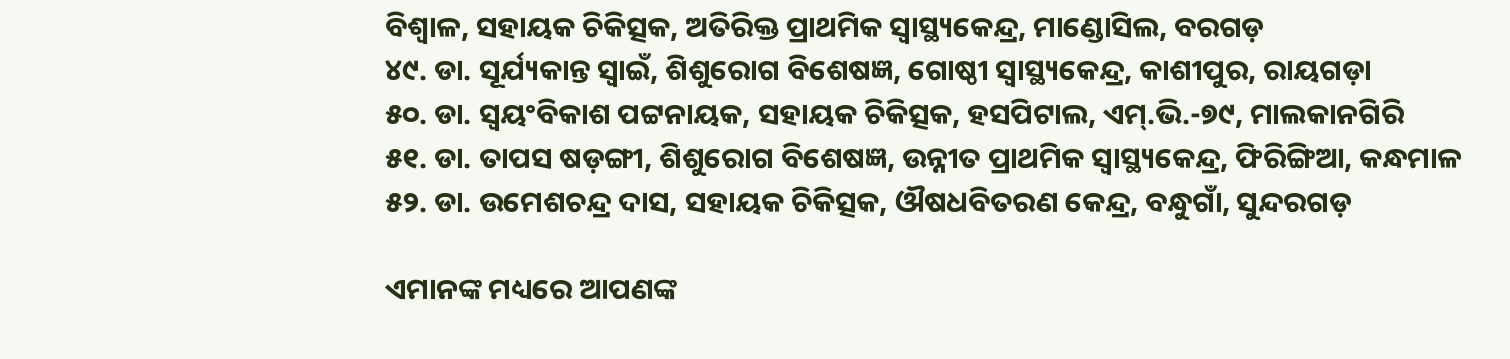ବିଶ୍ୱାଳ, ସହାୟକ ଚିକିତ୍ସକ, ଅତିରିକ୍ତ ପ୍ରାଥମିକ ସ୍ୱାସ୍ଥ୍ୟକେନ୍ଦ୍ର, ମାଣ୍ଡୋସିଲ, ବରଗଡ଼
୪୯. ଡା. ସୂର୍ଯ୍ୟକାନ୍ତ ସ୍ୱାଇଁ, ଶିଶୁରୋଗ ବିଶେଷଜ୍ଞ, ଗୋଷ୍ଠୀ ସ୍ୱାସ୍ଥ୍ୟକେନ୍ଦ୍ର, କାଶୀପୁର, ରାୟଗଡ଼ା
୫୦. ଡା. ସ୍ୱୟଂବିକାଶ ପଟ୍ଟନାୟକ, ସହାୟକ ଚିକିତ୍ସକ, ହସପିଟାଲ, ଏମ୍.ଭି.-୭୯, ମାଲକାନଗିରି
୫୧. ଡା. ତାପସ ଷଡ଼ଙ୍ଗୀ, ଶିଶୁରୋଗ ବିଶେଷଜ୍ଞ, ଉନ୍ନୀତ ପ୍ରାଥମିକ ସ୍ୱାସ୍ଥ୍ୟକେନ୍ଦ୍ର, ଫିରିଙ୍ଗିଆ, କନ୍ଧମାଳ
୫୨. ଡା. ଉମେଶଚନ୍ଦ୍ର ଦାସ, ସହାୟକ ଚିକିତ୍ସକ, ଔଷଧବିତରଣ କେନ୍ଦ୍ର, ବନ୍ଧୁଗାଁ, ସୁନ୍ଦରଗଡ଼

ଏମାନଙ୍କ ମଧ୍ୟରେ ଆପଣଙ୍କ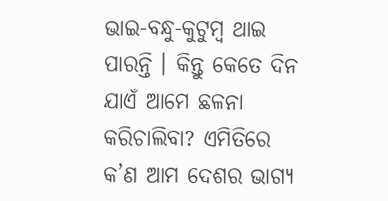ଭାଇ-ବନ୍ଧୁ-କୁଟୁମ୍ବ ଥାଇ ପାରନ୍ତି । କିନ୍ତୁ କେତେ ଦିନ ଯାଏଁ ଆମେ ଛଳନା କରିଚାଲିବା? ଏମିତିରେ କ’ଣ ଆମ ଦେଶର ଭାଗ୍ୟ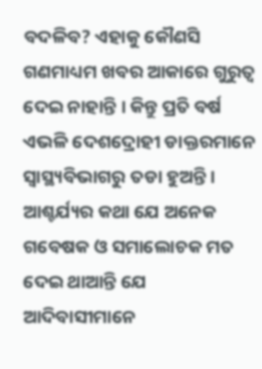ବଦଳିବ? ଏହାକୁ କୌଣସି ଗଣମାଧ୍ୟମ ଖବର ଆକାରେ ଗୁରୁତ୍ୱ ଦେଇ ନାହାନ୍ତି । କିନ୍ତୁ ପ୍ରତି ବର୍ଷ ଏଭଳି ଦେଶଦ୍ରୋହୀ ଡାକ୍ତରମାନେ ସ୍ୱାସ୍ଥ୍ୟବିଭାଗରୁ ତଡା ହୁଅନ୍ତି । ଆଶ୍ଚର୍ଯ୍ୟର କଥା ଯେ ଅନେକ ଗବେଷକ ଓ ସମାଲୋଚକ ମତ ଦେଇ ଥାଆନ୍ତି ଯେ ଆଦିବାସୀମାନେ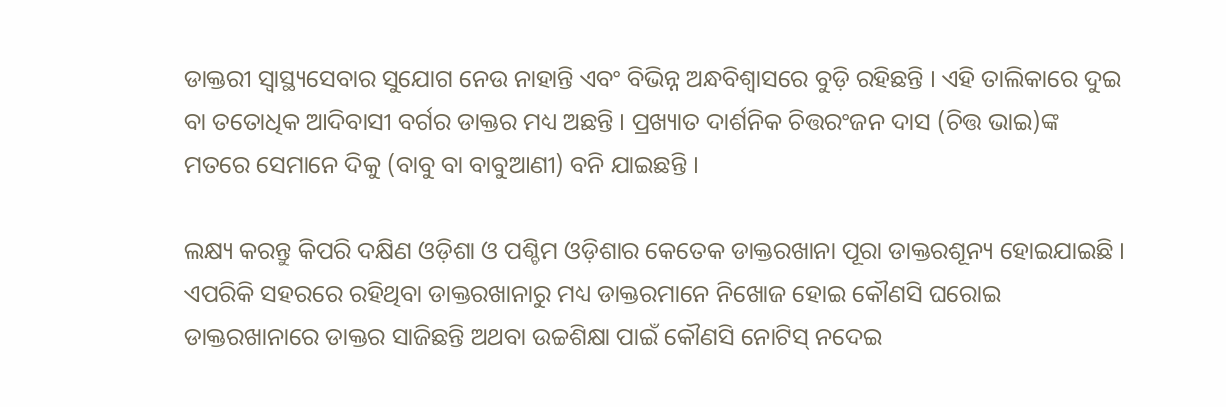ଡାକ୍ତରୀ ସ୍ୱାସ୍ଥ୍ୟସେବାର ସୁଯୋଗ ନେଉ ନାହାନ୍ତି ଏବଂ ବିଭିନ୍ନ ଅନ୍ଧବିଶ୍ୱାସରେ ବୁଡ଼ି ରହିଛନ୍ତି । ଏହି ତାଲିକାରେ ଦୁଇ ବା ତତୋଧିକ ଆଦିବାସୀ ବର୍ଗର ଡାକ୍ତର ମଧ୍ୟ ଅଛନ୍ତି । ପ୍ରଖ୍ୟାତ ଦାର୍ଶନିକ ଚିତ୍ତରଂଜନ ଦାସ (ଚିତ୍ତ ଭାଇ)ଙ୍କ ମତରେ ସେମାନେ ଦିକୁ (ବାବୁ ବା ବାବୁଆଣୀ) ବନି ଯାଇଛନ୍ତି ।

ଲକ୍ଷ୍ୟ କରନ୍ତୁ କିପରି ଦକ୍ଷିଣ ଓଡ଼ିଶା ଓ ପଶ୍ଚିମ ଓଡ଼ିଶାର କେତେକ ଡାକ୍ତରଖାନା ପୂରା ଡାକ୍ତରଶୂନ୍ୟ ହୋଇଯାଇଛି । ଏପରିକି ସହରରେ ରହିଥିବା ଡାକ୍ତରଖାନାରୁ ମଧ୍ୟ ଡାକ୍ତରମାନେ ନିଖୋଜ ହୋଇ କୌଣସି ଘରୋଇ ଡାକ୍ତରଖାନାରେ ଡାକ୍ତର ସାଜିଛନ୍ତି ଅଥବା ଉଚ୍ଚଶିକ୍ଷା ପାଇଁ କୌଣସି ନୋଟିସ୍ ନଦେଇ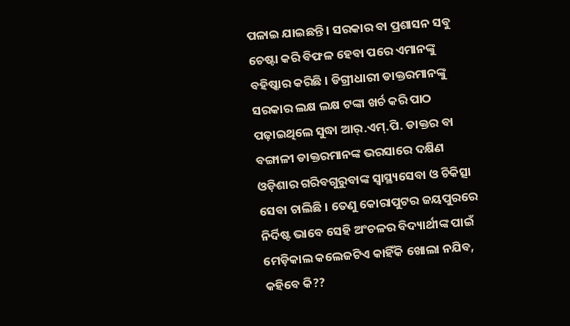ପଳାଇ ଯାଇଛନ୍ତି । ସରକାର ବା ପ୍ରଶାସନ ସବୁ ଚେଷ୍ଟା କରି ବିଫଳ ହେବା ପରେ ଏମାନଙ୍କୁ ବହିଷ୍କାର କରିଛି । ଡିଗ୍ରୀଧାରୀ ଡାକ୍ତରମାନଙ୍କୁ ସରକାର ଲକ୍ଷ ଲକ୍ଷ ଟଙ୍କା ଖର୍ଚ କରି ପାଠ ପଢ଼ାଇଥିଲେ ସୁଦ୍ଧା ଆର୍.ଏମ୍.ପି. ଡାକ୍ତର ବା ବଙ୍ଗାଳୀ ଡାକ୍ତରମାନଙ୍କ ଭରସାରେ ଦକ୍ଷିଣ ଓଡ଼ିଶାର ଗରିବଗୁରୁବାଙ୍କ ସ୍ୱାସ୍ଥ୍ୟସେବା ଓ ଚିକିତ୍ସା ସେବା ଚାଲିଛି । ତେଣୁ କୋରାପୁଟର ଜୟପୁରରେ ନିର୍ଦିଷ୍ଟ ଭାବେ ସେହି ଅଂଚଳର ବିଦ୍ୟାର୍ଥୀଙ୍କ ପାଇଁ ମେଡ଼ିକାଲ କଲେଜଟିଏ କାହିଁକି ଖୋଲା ନଯିବ, କହିବେ କି??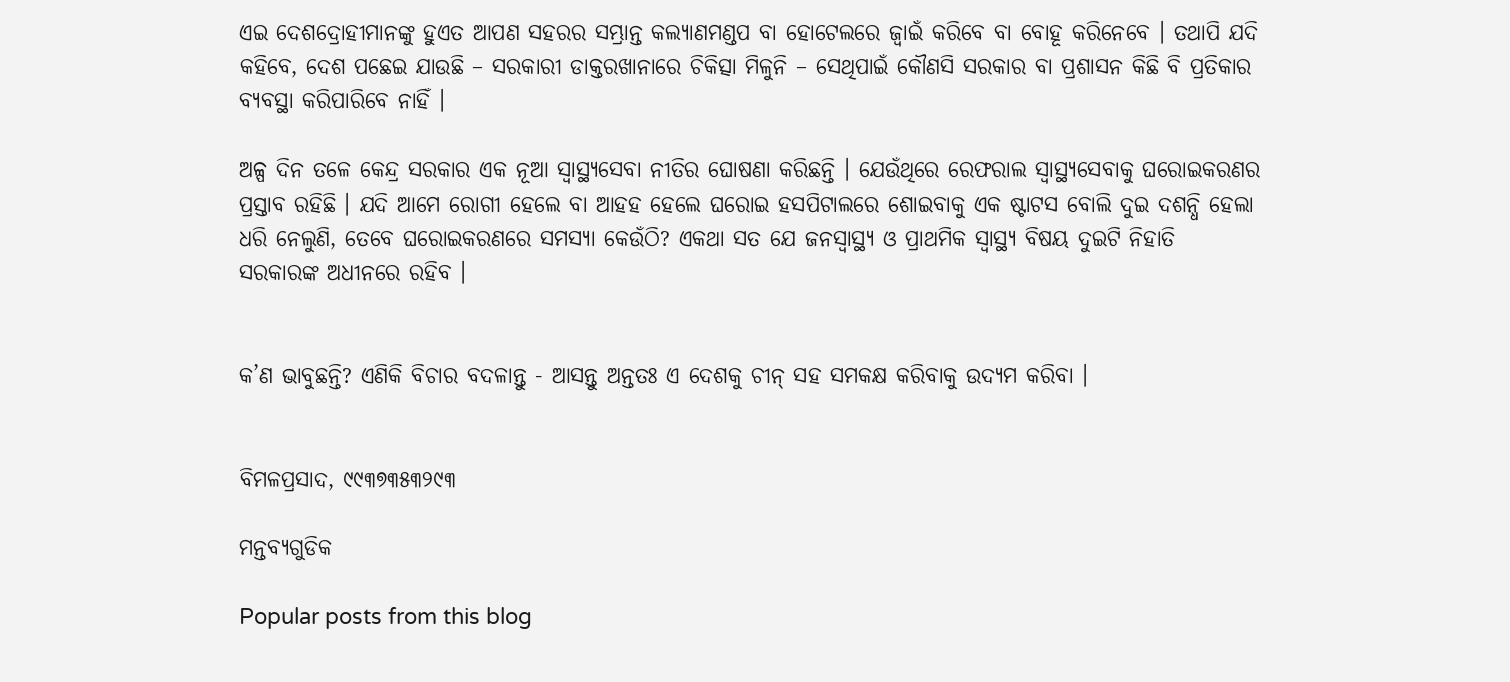ଏଇ ଦେଶଦ୍ରୋହୀମାନଙ୍କୁ ହୁଏତ ଆପଣ ସହରର ସମ୍ଭ୍ରାନ୍ତ କଲ୍ୟାଣମଣ୍ଡପ ବା ହୋଟେଲରେ ଜ୍ୱାଇଁ କରିବେ ବା ବୋହୂ କରିନେବେ । ତଥାପି ଯଦି କହିବେ, ଦେଶ ପଛେଇ ଯାଉଛି – ସରକାରୀ ଡାକ୍ତରଖାନାରେ ଚିକିତ୍ସା ମିଳୁନି – ସେଥିପାଇଁ କୌଣସି ସରକାର ବା ପ୍ରଶାସନ କିଛି ବି ପ୍ରତିକାର ବ୍ୟବସ୍ଥା କରିପାରିବେ ନାହିଁ ।

ଅଳ୍ପ ଦିନ ତଳେ କେନ୍ଦ୍ର ସରକାର ଏକ ନୂଆ ସ୍ୱାସ୍ଥ୍ୟସେବା ନୀତିର ଘୋଷଣା କରିଛନ୍ତି । ଯେଉଁଥିରେ ରେଫରାଲ ସ୍ୱାସ୍ଥ୍ୟସେବାକୁ ଘରୋଇକରଣର ପ୍ରସ୍ତାବ ରହିଛି । ଯଦି ଆମେ ରୋଗୀ ହେଲେ ବା ଆହହ ହେଲେ ଘରୋଇ ହସପିଟାଲରେ ଶୋଇବାକୁ ଏକ ଷ୍ଟାଟସ ବୋଲି ଦୁଇ ଦଶନ୍ଧି ହେଲା ଧରି ନେଲୁଣି, ତେବେ ଘରୋଇକରଣରେ ସମସ୍ୟା କେଉଁଠି? ଏକଥା ସତ ଯେ ଜନସ୍ୱାସ୍ଥ୍ୟ ଓ ପ୍ରାଥମିକ ସ୍ୱାସ୍ଥ୍ୟ ବିଷୟ ଦୁଇଟି ନିହାତି ସରକାରଙ୍କ ଅଧୀନରେ ରହିବ ।


କ’ଣ ଭାବୁଛନ୍ତି? ଏଣିକି ବିଚାର ବଦଳାନ୍ତୁ - ଆସନ୍ତୁ ଅନ୍ତତଃ ଏ ଦେଶକୁ ଚୀନ୍ ସହ ସମକକ୍ଷ କରିବାକୁ ଉଦ୍ୟମ କରିବା ।


ବିମଳପ୍ରସାଦ, ୯୯୩୭୩୫୩୨୯୩

ମନ୍ତବ୍ୟଗୁଡିକ

Popular posts from this blog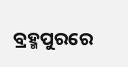ବ୍ରହ୍ମପୁରରେ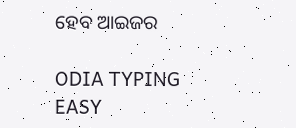ହେବ ଆଇଜର

ODIA TYPING EASY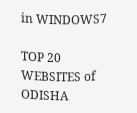in WINDOWS7

TOP 20 WEBSITES of ODISHA